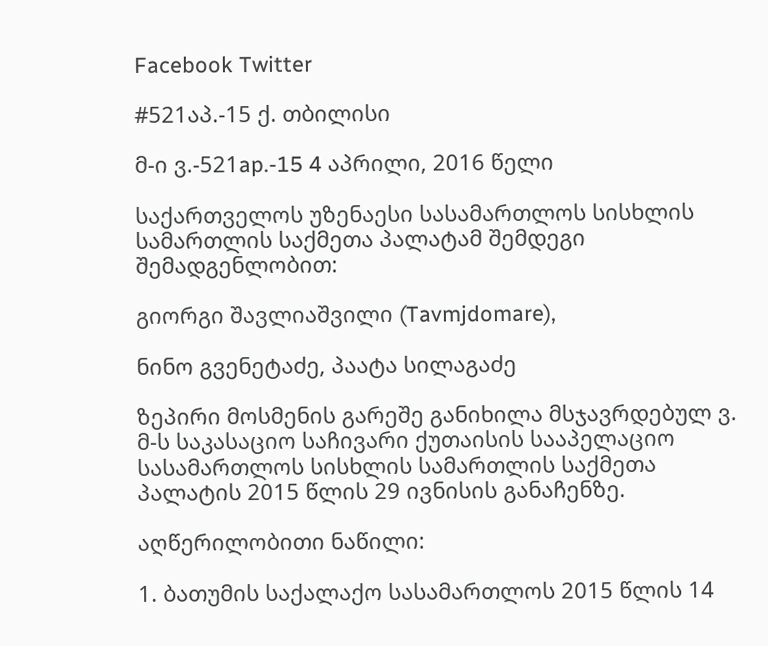Facebook Twitter

#521აპ.-15 ქ. თბილისი

მ-ი ვ.-521ap.-15 4 აპრილი, 2016 წელი

საქართველოს უზენაესი სასამართლოს სისხლის სამართლის საქმეთა პალატამ შემდეგი შემადგენლობით:

გიორგი შავლიაშვილი (Tavmjdomare),

ნინო გვენეტაძე, პაატა სილაგაძე

ზეპირი მოსმენის გარეშე განიხილა მსჯავრდებულ ვ. მ-ს საკასაციო საჩივარი ქუთაისის სააპელაციო სასამართლოს სისხლის სამართლის საქმეთა პალატის 2015 წლის 29 ივნისის განაჩენზე.

აღწერილობითი ნაწილი:

1. ბათუმის საქალაქო სასამართლოს 2015 წლის 14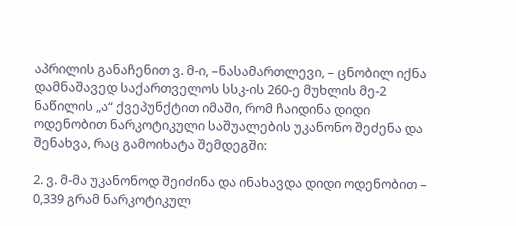აპრილის განაჩენით ვ. მ-ი, –ნასამართლევი, – ცნობილ იქნა დამნაშავედ საქართველოს სსკ-ის 260-ე მუხლის მე-2 ნაწილის „ა“ ქვეპუნქტით იმაში, რომ ჩაიდინა დიდი ოდენობით ნარკოტიკული საშუალების უკანონო შეძენა და შენახვა, რაც გამოიხატა შემდეგში:

2. ვ. მ-მა უკანონოდ შეიძინა და ინახავდა დიდი ოდენობით – 0,339 გრამ ნარკოტიკულ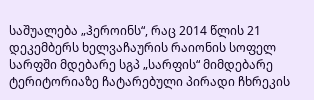საშუალება „ჰეროინს“, რაც 2014 წლის 21 დეკემბერს ხელვაჩაურის რაიონის სოფელ სარფში მდებარე სგპ „სარფის“ მიმდებარე ტერიტორიაზე ჩატარებული პირადი ჩხრეკის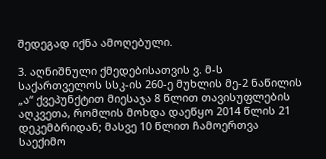შედეგად იქნა ამოღებული.

3. აღნიშნული ქმედებისათვის ვ. მ-ს საქართველოს სსკ-ის 260-ე მუხლის მე-2 ნაწილის „ა“ ქვეპუნქტით მიესაჯა 8 წლით თავისუფლების აღკვეთა, რომლის მოხდა დაეწყო 2014 წლის 21 დეკემბრიდან; მასვე 10 წლით ჩამოერთვა საექიმო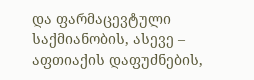და ფარმაცევტული საქმიანობის, ასევე – აფთიაქის დაფუძნების,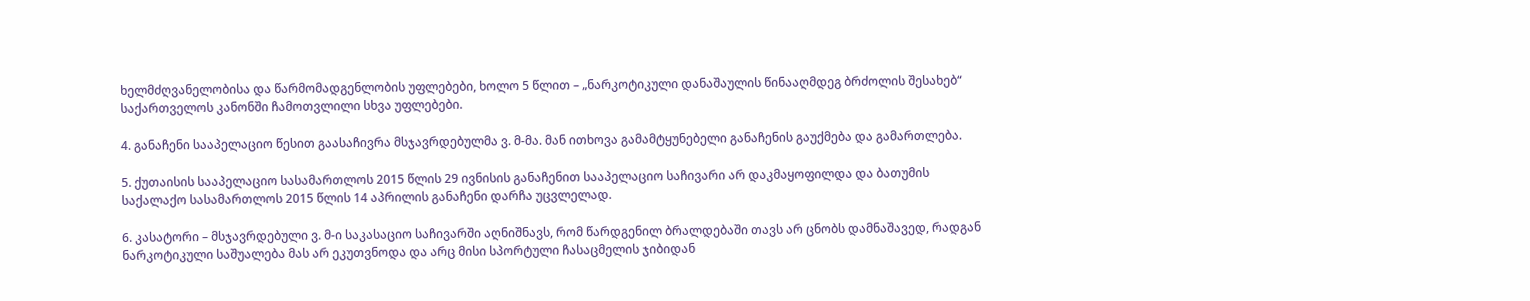ხელმძღვანელობისა და წარმომადგენლობის უფლებები, ხოლო 5 წლით – „ნარკოტიკული დანაშაულის წინააღმდეგ ბრძოლის შესახებ“ საქართველოს კანონში ჩამოთვლილი სხვა უფლებები.

4. განაჩენი სააპელაციო წესით გაასაჩივრა მსჯავრდებულმა ვ. მ-მა. მან ითხოვა გამამტყუნებელი განაჩენის გაუქმება და გამართლება.

5. ქუთაისის სააპელაციო სასამართლოს 2015 წლის 29 ივნისის განაჩენით სააპელაციო საჩივარი არ დაკმაყოფილდა და ბათუმის საქალაქო სასამართლოს 2015 წლის 14 აპრილის განაჩენი დარჩა უცვლელად.

6. კასატორი – მსჯავრდებული ვ. მ-ი საკასაციო საჩივარში აღნიშნავს, რომ წარდგენილ ბრალდებაში თავს არ ცნობს დამნაშავედ, რადგან ნარკოტიკული საშუალება მას არ ეკუთვნოდა და არც მისი სპორტული ჩასაცმელის ჯიბიდან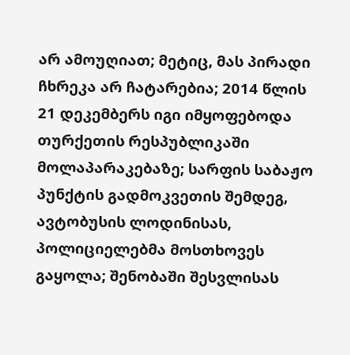არ ამოუღიათ; მეტიც, მას პირადი ჩხრეკა არ ჩატარებია; 2014 წლის 21 დეკემბერს იგი იმყოფებოდა თურქეთის რესპუბლიკაში მოლაპარაკებაზე; სარფის საბაჟო პუნქტის გადმოკვეთის შემდეგ, ავტობუსის ლოდინისას, პოლიციელებმა მოსთხოვეს გაყოლა; შენობაში შესვლისას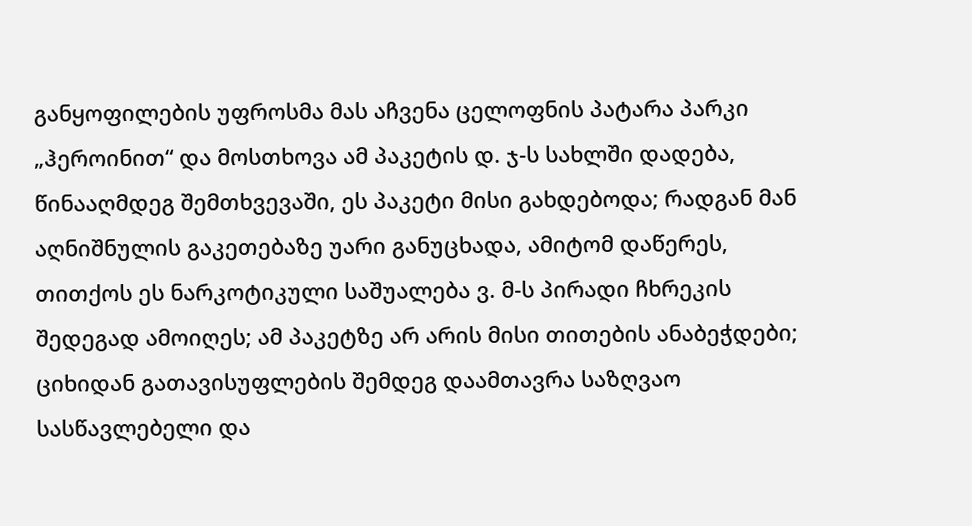განყოფილების უფროსმა მას აჩვენა ცელოფნის პატარა პარკი „ჰეროინით“ და მოსთხოვა ამ პაკეტის დ. ჯ-ს სახლში დადება, წინააღმდეგ შემთხვევაში, ეს პაკეტი მისი გახდებოდა; რადგან მან აღნიშნულის გაკეთებაზე უარი განუცხადა, ამიტომ დაწერეს, თითქოს ეს ნარკოტიკული საშუალება ვ. მ-ს პირადი ჩხრეკის შედეგად ამოიღეს; ამ პაკეტზე არ არის მისი თითების ანაბეჭდები; ციხიდან გათავისუფლების შემდეგ დაამთავრა საზღვაო სასწავლებელი და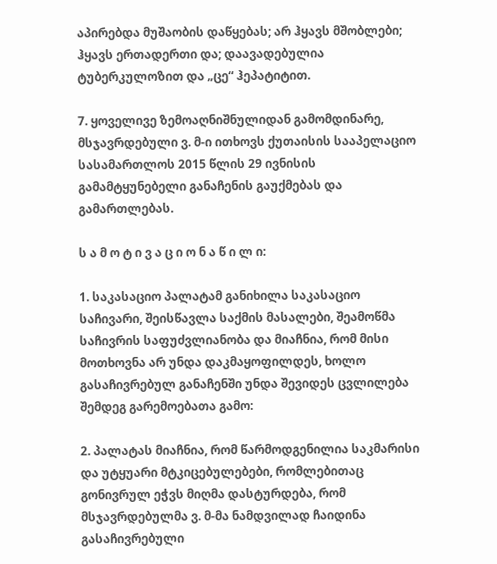აპირებდა მუშაობის დაწყებას; არ ჰყავს მშობლები; ჰყავს ერთადერთი და; დაავადებულია ტუბერკულოზით და „ცე“ ჰეპატიტით.

7. ყოველივე ზემოაღნიშნულიდან გამომდინარე, მსჯავრდებული ვ. მ-ი ითხოვს ქუთაისის სააპელაციო სასამართლოს 2015 წლის 29 ივნისის გამამტყუნებელი განაჩენის გაუქმებას და გამართლებას.

ს ა მ ო ტ ი ვ ა ც ი ო ნ ა წ ი ლ ი:

1. საკასაციო პალატამ განიხილა საკასაციო საჩივარი, შეისწავლა საქმის მასალები, შეამოწმა საჩივრის საფუძვლიანობა და მიაჩნია, რომ მისი მოთხოვნა არ უნდა დაკმაყოფილდეს, ხოლო გასაჩივრებულ განაჩენში უნდა შევიდეს ცვლილება შემდეგ გარემოებათა გამო:

2. პალატას მიაჩნია, რომ წარმოდგენილია საკმარისი და უტყუარი მტკიცებულებები, რომლებითაც გონივრულ ეჭვს მიღმა დასტურდება, რომ მსჯავრდებულმა ვ. მ-მა ნამდვილად ჩაიდინა გასაჩივრებული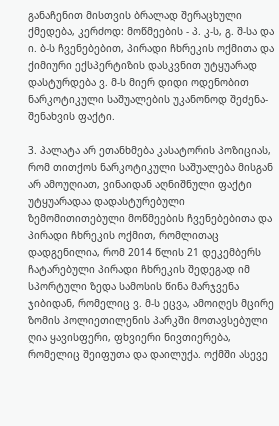განაჩენით მისთვის ბრალად შერაცხული ქმედება, კერძოდ: მოწმეების - პ. კ-ს, გ. შ-სა და ი. ბ-ს ჩვენებებით, პირადი ჩხრეკის ოქმითა და ქიმიური ექსპერტიზის დასკვნით უტყუარად დასტურდება ვ. მ-ს მიერ დიდი ოდენობით ნარკოტიკული საშუალების უკანონოდ შეძენა-შენახვის ფაქტი.

3. პალატა არ ეთანხმება კასატორის პოზიციას, რომ თითქოს ნარკოტიკული საშუალება მისგან არ ამოუღიათ, ვინაიდან აღნიშნული ფაქტი უტყუარადაა დადასტურებული ზემომითითებული მოწმეების ჩვენებებითა და პირადი ჩხრეკის ოქმით, რომლითაც დადგენილია, რომ 2014 წლის 21 დეკემბერს ჩატარებული პირადი ჩხრეკის შედეგად იმ სპორტული ზედა სამოსის წინა მარჯვენა ჯიბიდან, რომელიც ვ. მ-ს ეცვა, ამოიღეს მცირე ზომის პოლიეთილენის პარკში მოთავსებული ღია ყავისფერი, ფხვიერი ნივთიერება, რომელიც შეიფუთა და დაილუქა. ოქმში ასევე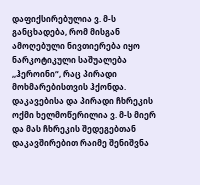დაფიქსირებულია ვ. მ-ს განცხადება, რომ მისგან ამოღებული ნივთიერება იყო ნარკოტიკული საშუალება ,,ჰეროინი“, რაც პირადი მოხმარებისთვის ჰქონდა. დაკავებისა და პირადი ჩხრეკის ოქმი ხელმოწერილია ვ. მ-ს მიერ და მას ჩხრეკის შედეგებთან დაკავშირებით რაიმე შენიშვნა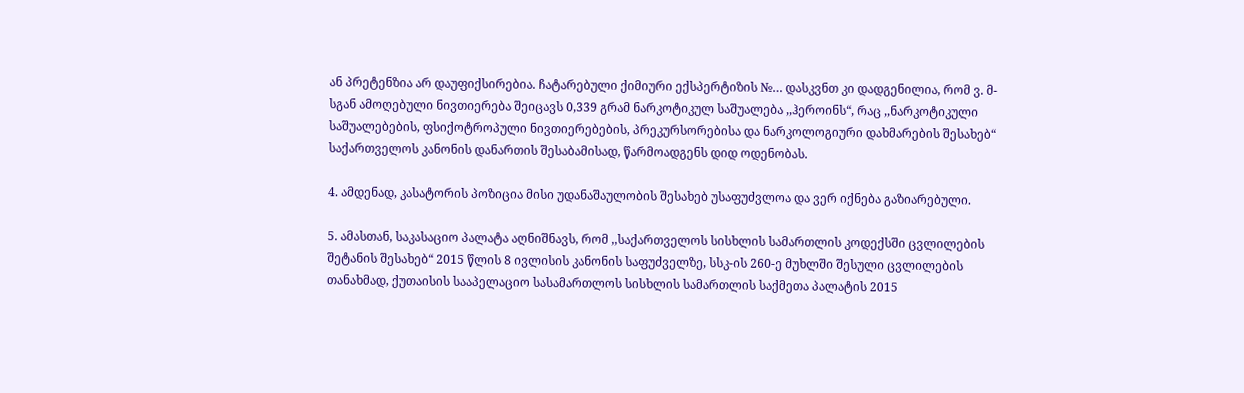ან პრეტენზია არ დაუფიქსირებია. ჩატარებული ქიმიური ექსპერტიზის №… დასკვნთ კი დადგენილია, რომ ვ. მ-სგან ამოღებული ნივთიერება შეიცავს 0,339 გრამ ნარკოტიკულ საშუალება ,,ჰეროინს“, რაც ,,ნარკოტიკული საშუალებების, ფსიქოტროპული ნივთიერებების, პრეკურსორებისა და ნარკოლოგიური დახმარების შესახებ“ საქართველოს კანონის დანართის შესაბამისად, წარმოადგენს დიდ ოდენობას.

4. ამდენად, კასატორის პოზიცია მისი უდანაშაულობის შესახებ უსაფუძვლოა და ვერ იქნება გაზიარებული.

5. ამასთან, საკასაციო პალატა აღნიშნავს, რომ ,,საქართველოს სისხლის სამართლის კოდექსში ცვლილების შეტანის შესახებ“ 2015 წლის 8 ივლისის კანონის საფუძველზე, სსკ-ის 260-ე მუხლში შესული ცვლილების თანახმად, ქუთაისის სააპელაციო სასამართლოს სისხლის სამართლის საქმეთა პალატის 2015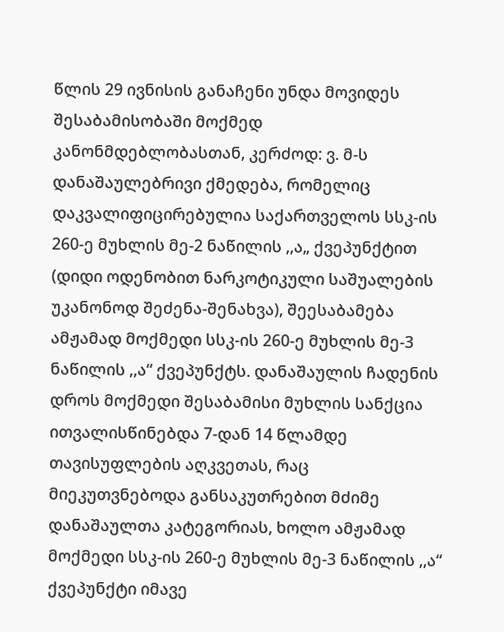წლის 29 ივნისის განაჩენი უნდა მოვიდეს შესაბამისობაში მოქმედ კანონმდებლობასთან, კერძოდ: ვ. მ-ს დანაშაულებრივი ქმედება, რომელიც დაკვალიფიცირებულია საქართველოს სსკ-ის 260-ე მუხლის მე-2 ნაწილის ,,ა„ ქვეპუნქტით (დიდი ოდენობით ნარკოტიკული საშუალების უკანონოდ შეძენა-შენახვა), შეესაბამება ამჟამად მოქმედი სსკ-ის 260-ე მუხლის მე-3 ნაწილის ,,ა“ ქვეპუნქტს. დანაშაულის ჩადენის დროს მოქმედი შესაბამისი მუხლის სანქცია ითვალისწინებდა 7-დან 14 წლამდე თავისუფლების აღკვეთას, რაც მიეკუთვნებოდა განსაკუთრებით მძიმე დანაშაულთა კატეგორიას, ხოლო ამჟამად მოქმედი სსკ-ის 260-ე მუხლის მე-3 ნაწილის ,,ა“ ქვეპუნქტი იმავე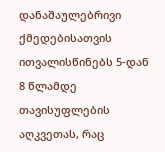დანაშაულებრივი ქმედებისათვის ითვალისწინებს 5-დან 8 წლამდე თავისუფლების აღკვეთას, რაც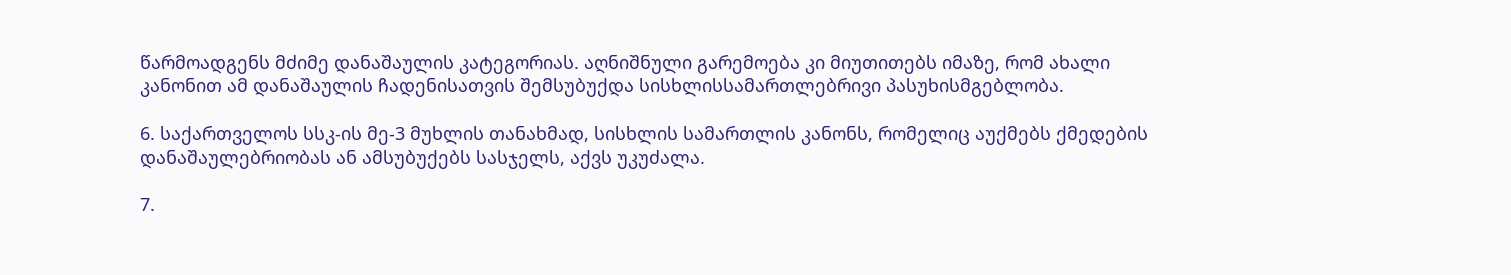წარმოადგენს მძიმე დანაშაულის კატეგორიას. აღნიშნული გარემოება კი მიუთითებს იმაზე, რომ ახალი კანონით ამ დანაშაულის ჩადენისათვის შემსუბუქდა სისხლისსამართლებრივი პასუხისმგებლობა.

6. საქართველოს სსკ-ის მე-3 მუხლის თანახმად, სისხლის სამართლის კანონს, რომელიც აუქმებს ქმედების დანაშაულებრიობას ან ამსუბუქებს სასჯელს, აქვს უკუძალა.

7.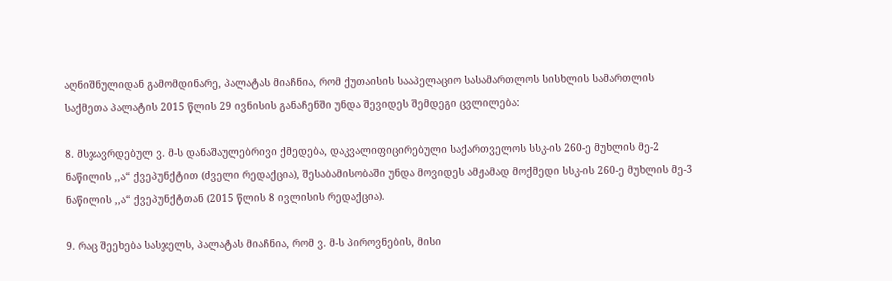აღნიშნულიდან გამომდინარე, პალატას მიაჩნია, რომ ქუთაისის სააპელაციო სასამართლოს სისხლის სამართლის საქმეთა პალატის 2015 წლის 29 ივნისის განაჩენში უნდა შევიდეს შემდეგი ცვლილება:

8. მსჯავრდებულ ვ. მ-ს დანაშაულებრივი ქმედება, დაკვალიფიცირებული საქართველოს სსკ-ის 260-ე მუხლის მე-2 ნაწილის ,,ა“ ქვეპუნქტით (ძველი რედაქცია), შესაბამისობაში უნდა მოვიდეს ამჟამად მოქმედი სსკ-ის 260-ე მუხლის მე-3 ნაწილის ,,ა“ ქვეპუნქტთან (2015 წლის 8 ივლისის რედაქცია).

9. რაც შეეხება სასჯელს, პალატას მიაჩნია, რომ ვ. მ-ს პიროვნების, მისი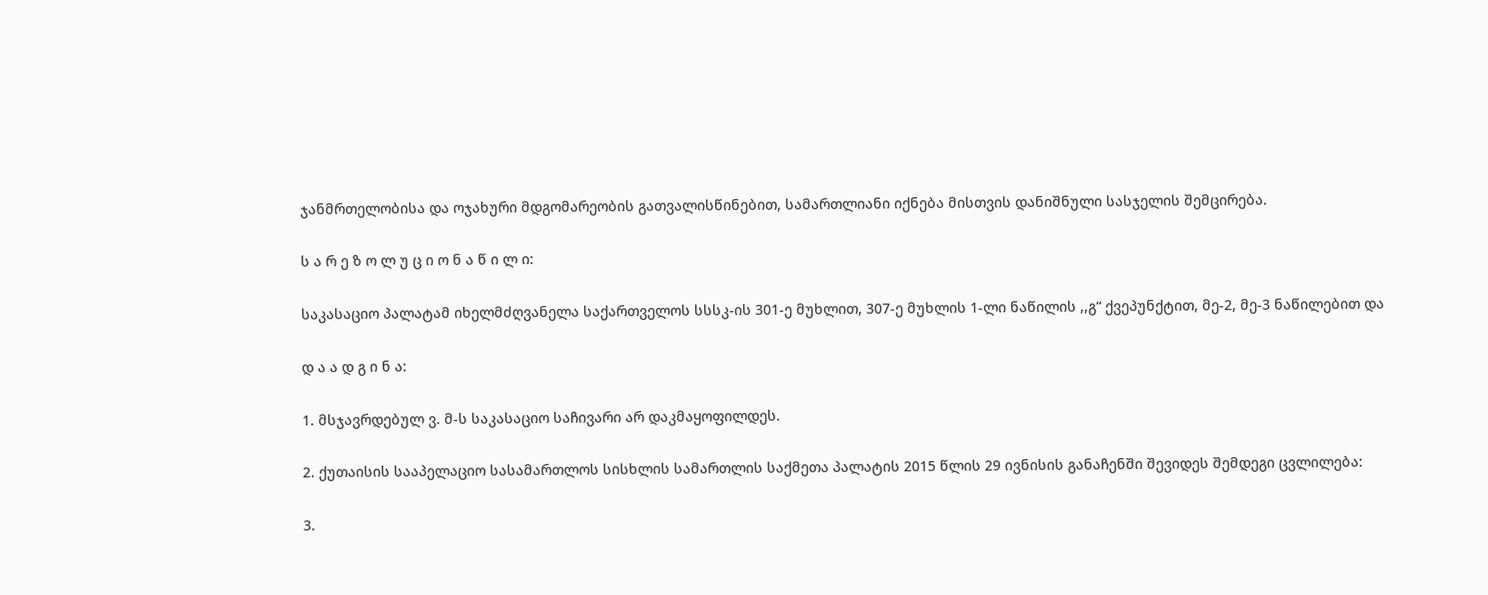ჯანმრთელობისა და ოჯახური მდგომარეობის გათვალისწინებით, სამართლიანი იქნება მისთვის დანიშნული სასჯელის შემცირება.

ს ა რ ე ზ ო ლ უ ც ი ო ნ ა წ ი ლ ი:

საკასაციო პალატამ იხელმძღვანელა საქართველოს სსსკ-ის 301-ე მუხლით, 307-ე მუხლის 1-ლი ნაწილის ,,გ“ ქვეპუნქტით, მე-2, მე-3 ნაწილებით და

დ ა ა დ გ ი ნ ა:

1. მსჯავრდებულ ვ. მ-ს საკასაციო საჩივარი არ დაკმაყოფილდეს.

2. ქუთაისის სააპელაციო სასამართლოს სისხლის სამართლის საქმეთა პალატის 2015 წლის 29 ივნისის განაჩენში შევიდეს შემდეგი ცვლილება:

3.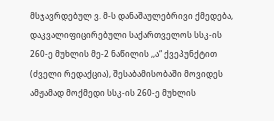მსჯავრდებულ ვ. მ-ს დანაშაულებრივი ქმედება, დაკვალიფიცირებული საქართველოს სსკ-ის 260-ე მუხლის მე-2 ნაწილის ,,ა“ ქვეპუნქტით (ძველი რედაქცია), შესაბამისობაში მოვიდეს ამჟამად მოქმედი სსკ-ის 260-ე მუხლის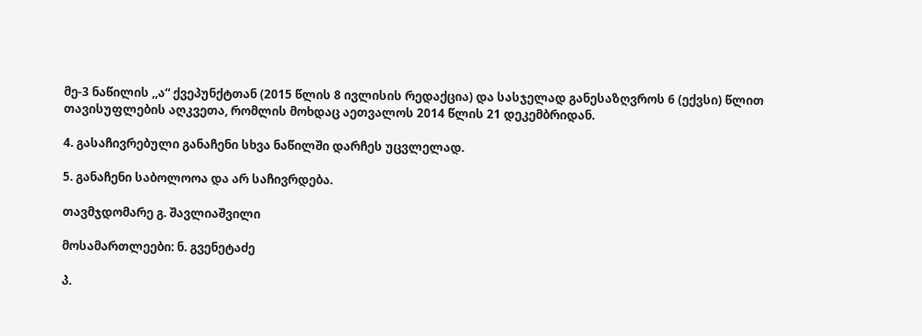მე-3 ნაწილის ,,ა“ ქვეპუნქტთან (2015 წლის 8 ივლისის რედაქცია) და სასჯელად განესაზღვროს 6 (ექვსი) წლით თავისუფლების აღკვეთა, რომლის მოხდაც აეთვალოს 2014 წლის 21 დეკემბრიდან.

4. გასაჩივრებული განაჩენი სხვა ნაწილში დარჩეს უცვლელად.

5. განაჩენი საბოლოოა და არ საჩივრდება.

თავმჯდომარე გ. შავლიაშვილი

მოსამართლეები: ნ. გვენეტაძე

პ.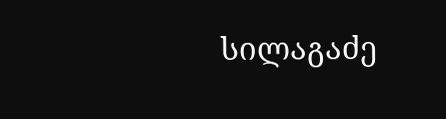სილაგაძე